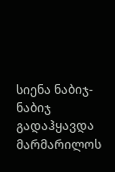სიენა ნაბიჯ-ნაბიჯ გადაჰყავდა მარმარილოს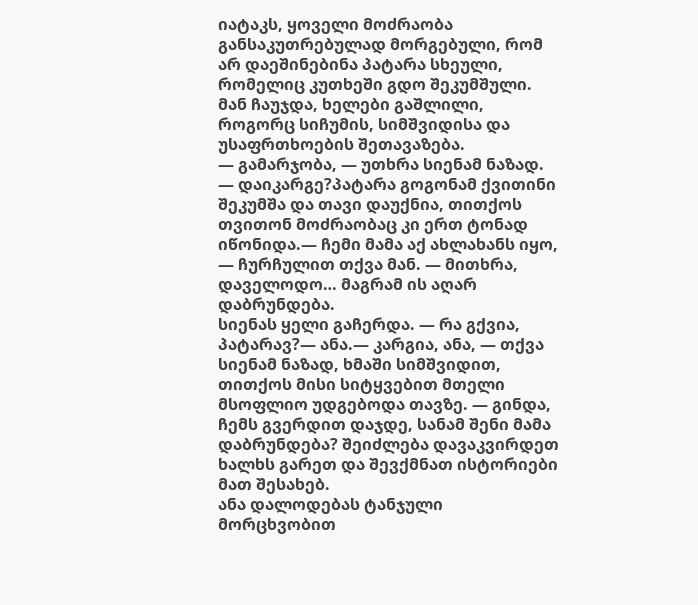იატაკს, ყოველი მოძრაობა განსაკუთრებულად მორგებული, რომ არ დაეშინებინა პატარა სხეული, რომელიც კუთხეში გდო შეკუმშული. მან ჩაუჯდა, ხელები გაშლილი, როგორც სიჩუმის, სიმშვიდისა და უსაფრთხოების შეთავაზება.
— გამარჯობა, — უთხრა სიენამ ნაზად. — დაიკარგე?პატარა გოგონამ ქვითინი შეკუმშა და თავი დაუქნია, თითქოს თვითონ მოძრაობაც კი ერთ ტონად იწონიდა.— ჩემი მამა აქ ახლახანს იყო, — ჩურჩულით თქვა მან. — მითხრა, დაველოდო… მაგრამ ის აღარ დაბრუნდება.
სიენას ყელი გაჩერდა. — რა გქვია, პატარავ?— ანა.— კარგია, ანა, — თქვა სიენამ ნაზად, ხმაში სიმშვიდით, თითქოს მისი სიტყვებით მთელი მსოფლიო უდგებოდა თავზე. — გინდა, ჩემს გვერდით დაჯდე, სანამ შენი მამა დაბრუნდება? შეიძლება დავაკვირდეთ ხალხს გარეთ და შევქმნათ ისტორიები მათ შესახებ.
ანა დალოდებას ტანჯული მორცხვობით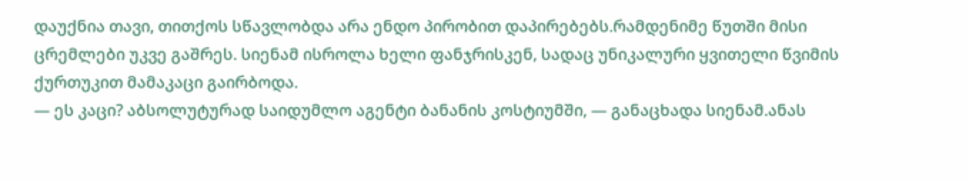დაუქნია თავი, თითქოს სწავლობდა არა ენდო პირობით დაპირებებს.რამდენიმე წუთში მისი ცრემლები უკვე გაშრეს. სიენამ ისროლა ხელი ფანჯრისკენ, სადაც უნიკალური ყვითელი წვიმის ქურთუკით მამაკაცი გაირბოდა.
— ეს კაცი? აბსოლუტურად საიდუმლო აგენტი ბანანის კოსტიუმში, — განაცხადა სიენამ.ანას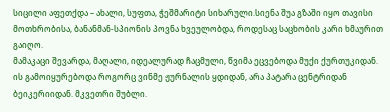სიცილი აფეთქდა – ახალი, სუფთა, ჭეშმარიტი სიხარული.სიენა შუა გზაში იყო თავისი მოთხრობისა, ბანანმან-სპიონის პოვნა ხვეულობდა, როდესაც საცხობის კარი ხმაურით გაიღო.
მამაკაცი შევარდა, მაღალი, იდეალურად ჩაცმული, წვიმა ეცვებოდა მუქი ქურთუკიდან. ის გამოიყურებოდა როგორც ვინმე ჟურნალის ყდიდან, არა პატარა ცენტრიდან ბეიკერიიდან. მკვეთრი შუბლი.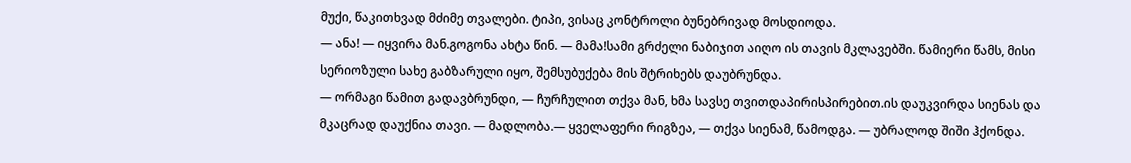მუქი, წაკითხვად მძიმე თვალები. ტიპი, ვისაც კონტროლი ბუნებრივად მოსდიოდა.
— ანა! — იყვირა მან.გოგონა ახტა წინ. — მამა!სამი გრძელი ნაბიჯით აიღო ის თავის მკლავებში. წამიერი წამს, მისი სერიოზული სახე გაბზარული იყო, შემსუბუქება მის შტრიხებს დაუბრუნდა.
— ორმაგი წამით გადავბრუნდი, — ჩურჩულით თქვა მან, ხმა სავსე თვითდაპირისპირებით.ის დაუკვირდა სიენას და მკაცრად დაუქნია თავი. — მადლობა.— ყველაფერი რიგზეა, — თქვა სიენამ, წამოდგა. — უბრალოდ შიში ჰქონდა.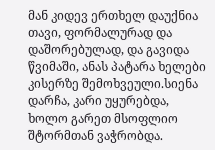მან კიდევ ერთხელ დაუქნია თავი, ფორმალურად და დაშორებულად, და გავიდა წვიმაში, ანას პატარა ხელები კისერზე შემოხვეული.სიენა დარჩა, კარი უყურებდა, ხოლო გარეთ მსოფლიო შტორმთან ვაჭრობდა.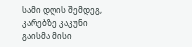სამი დღის შემდეგ, კარებზე კაკუნი გაისმა მისი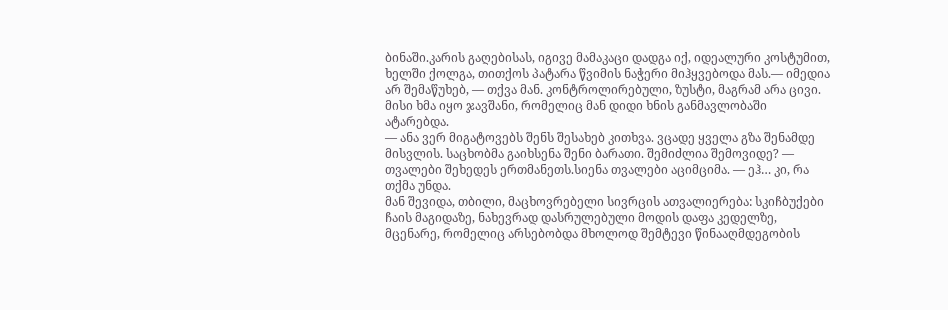ბინაში.კარის გაღებისას, იგივე მამაკაცი დადგა იქ, იდეალური კოსტუმით, ხელში ქოლგა, თითქოს პატარა წვიმის ნაჭერი მიჰყვებოდა მას.— იმედია არ შემაწუხებ, — თქვა მან. კონტროლირებული, ზუსტი, მაგრამ არა ცივი. მისი ხმა იყო ჯავშანი, რომელიც მან დიდი ხნის განმავლობაში ატარებდა.
— ანა ვერ მიგატოვებს შენს შესახებ კითხვა. ვცადე ყველა გზა შენამდე მისვლის. საცხობმა გაიხსენა შენი ბარათი. შემიძლია შემოვიდე? — თვალები შეხედეს ერთმანეთს.სიენა თვალები აციმციმა. — ეჰ… კი, რა თქმა უნდა.
მან შევიდა, თბილი, მაცხოვრებელი სივრცის ათვალიერება: სკიჩბუქები ჩაის მაგიდაზე, ნახევრად დასრულებული მოდის დაფა კედელზე, მცენარე, რომელიც არსებობდა მხოლოდ შემტევი წინააღმდეგობის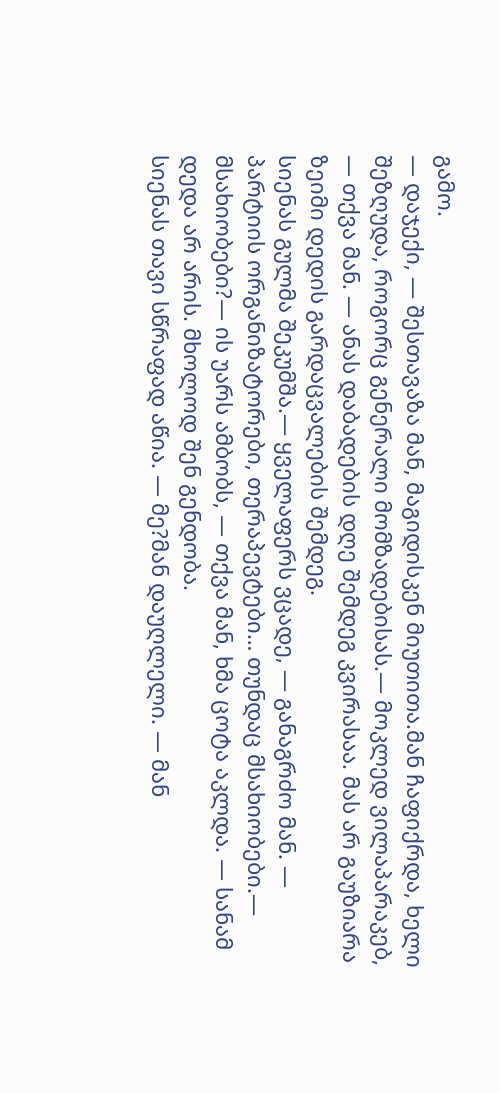გამო.
— დაჯექი, — შესთავაზა მან, მაგიდისკენ მიუთითა.მან ჩაფიქრდა, ხელი შეზღუდა, როგორც გენერალი მომზადებისას.— მოკლედ ვილაპარაკებ, — თქვა მან. — ანას დაბადების დღე შემდეგ კვირასაა. მას არ გაუზიარა ზეიმი დედის გარდაცვალების შემდეგ.
სიენას გულმა შეკუმშა.— ყველაფერს ვცადე, — განაგრძო მან. — პარტიის ორგანიზატორები, თერაპევტები… თუნდაც მსახიობები.— მსახიობები?— ის უარს ამბობს, — თქვა მან, ხმა ცოტა აკლდა. — სანამ დედა არ არის. მხოლოდ შენ გენდობა.
სიენას თავი სწრაფად აწია. — მე?მან დაუღლელი. — მან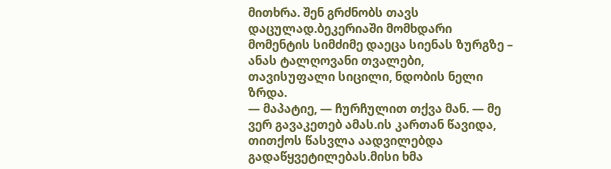მითხრა. შენ გრძნობს თავს დაცულად.ბეკერიაში მომხდარი მომენტის სიმძიმე დაეცა სიენას ზურგზე – ანას ტალღოვანი თვალები, თავისუფალი სიცილი, ნდობის ნელი ზრდა.
— მაპატიე, — ჩურჩულით თქვა მან. — მე ვერ გავაკეთებ ამას.ის კართან წავიდა, თითქოს წასვლა აადვილებდა გადაწყვეტილებას.მისი ხმა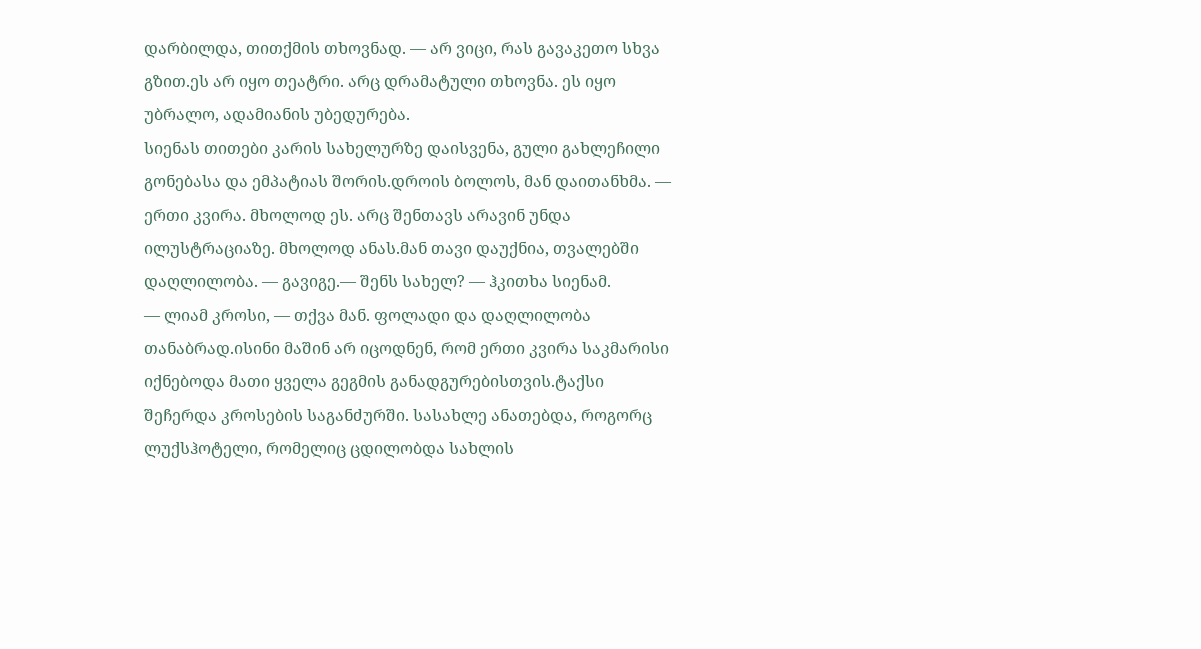დარბილდა, თითქმის თხოვნად. — არ ვიცი, რას გავაკეთო სხვა გზით.ეს არ იყო თეატრი. არც დრამატული თხოვნა. ეს იყო უბრალო, ადამიანის უბედურება.
სიენას თითები კარის სახელურზე დაისვენა, გული გახლეჩილი გონებასა და ემპატიას შორის.დროის ბოლოს, მან დაითანხმა. — ერთი კვირა. მხოლოდ ეს. არც შენთავს არავინ უნდა ილუსტრაციაზე. მხოლოდ ანას.მან თავი დაუქნია, თვალებში დაღლილობა. — გავიგე.— შენს სახელ? — ჰკითხა სიენამ.
— ლიამ კროსი, — თქვა მან. ფოლადი და დაღლილობა თანაბრად.ისინი მაშინ არ იცოდნენ, რომ ერთი კვირა საკმარისი იქნებოდა მათი ყველა გეგმის განადგურებისთვის.ტაქსი შეჩერდა კროსების საგანძურში. სასახლე ანათებდა, როგორც ლუქსჰოტელი, რომელიც ცდილობდა სახლის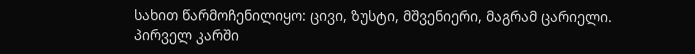სახით წარმოჩენილიყო: ცივი, ზუსტი, მშვენიერი, მაგრამ ცარიელი.
პირველ კარში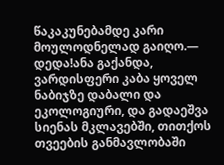წაკაკუნებამდე კარი მოულოდნელად გაიღო.— დედა!ანა გაქანდა, ვარდისფერი კაბა ყოველ ნაბიჯზე დაბალი და ეკოლოგიური, და გადაეშვა სიენას მკლავებში, თითქოს თვეების განმავლობაში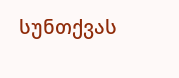სუნთქვას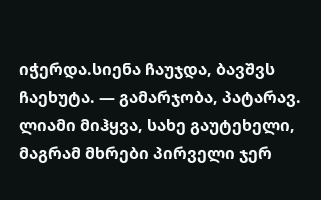იჭერდა.სიენა ჩაუჯდა, ბავშვს ჩაეხუტა. — გამარჯობა, პატარავ.
ლიამი მიჰყვა, სახე გაუტეხელი, მაგრამ მხრები პირველი ჯერ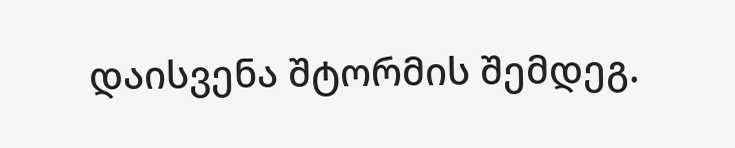დაისვენა შტორმის შემდეგ.